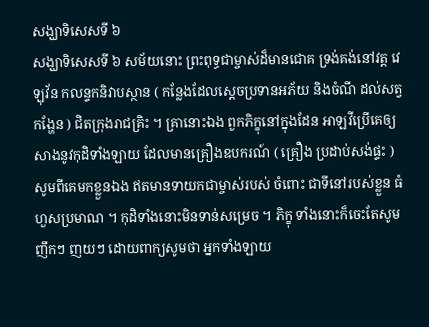សង្ឃាទិសេសទី ៦
សង្ឃាទិសេសទី ៦ សម័យនោះ ព្រះពុទ្ធជាម្ចាស់ដ៏មានជោគ ទ្រង់គង់នៅវត្ត វេឡុវ័ន កលន្ទកនិវាបស្ថាន ( កន្លែងដែលស្តេចប្រទានអភ័យ និងចំណី ដល់សត្វកង្ហែន ) ជិតក្រុងរាជគ្រិះ ។ គ្រានោះឯង ពួកភិក្ខុនៅក្នុងដែន អាឡវីប្រើគេឲ្យសាងនូវកុដិទាំងឡាយ ដែលមានគ្រឿងឧបករណ៍ ( គ្រឿង ប្រដាប់សង់ផ្ទះ ) សូមពីគេមកខ្លួនឯង ឥតមានទាយកជាម្ចាស់របស់ ចំពោះ ជាទីនៅរបស់ខ្លួន ធំហួសប្រមាណ ។ កុដិទាំងនោះមិនទាន់សម្រេច ។ ភិក្ខុ ទាំងនោះក៏ចេះតែសូមញឹកៗ ញយៗ ដោយពាក្យសូមថា អ្នកទាំងឡាយ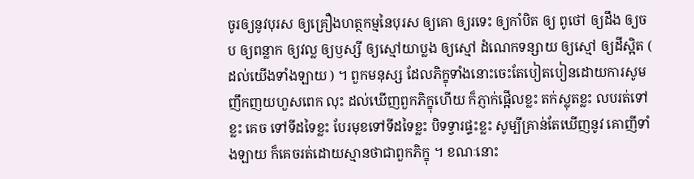ចូរឲ្យនូវបុរស ឲ្យគ្រឿងហត្ថកម្មនៃបុរស ឲ្យគោ ឲ្យរទេះ ឲ្យកាំបិត ឲ្យ ពូថៅ ឲ្យដឹង ឲ្យចប ឲ្យពន្លាក ឲ្យវល្ល ឲ្យឫស្សី ឲ្យស្មៅយាប្លង ឲ្យស្មៅ ដំណេកទន្សាយ ឲ្យស្មៅ ឲ្យដីស្អិត ( ដល់យើងទាំងឡាយ ) ។ ពួកមនុស្ស ដែលភិក្ខុទាំងនោះចេះតែបៀតបៀនដោយការសូមញឹកញយហួសពេក លុះ ដល់ឃើញពួកភិក្ខុហើយ ក៏ភ្ញាក់ផ្អើលខ្លះ តក់ស្លុតខ្លះ លបរត់ទៅខ្លះ គេច ទៅទីដទៃខ្លះ បែរមុខទៅទីដទៃខ្លះ បិទទ្វារផ្ទះខ្លះ សូម្បីគ្រាន់តែឃើញនូវ គោញីទាំងឡាយ ក៏គេចរត់ដោយស្មានថាជាពួកភិក្ខុ ។ ខណៈនោះ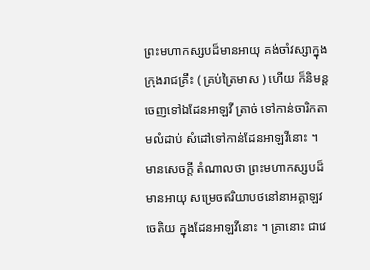ព្រះមហាកស្សបដ៏មានអាយុ គង់ចាំវស្សាក្នុង ក្រុងរាជគ្រឹះ ( គ្រប់ត្រៃមាស ) ហើយ ក៏និមន្តចេញទៅឯដែនអាឡវី ត្រាច់ ទៅកាន់ចារិកតាមលំដាប់ សំដៅទៅកាន់ដែនអាឡវីនោះ ។ មានសេចក្តី តំណាលថា ព្រះមហាកស្សបដ៏មានអាយុ សម្រេចឥរិយាបថនៅនាអគ្គាឡវចេតិយ ក្នុងដែនអាឡវីនោះ ។ គ្រានោះ ជាវេ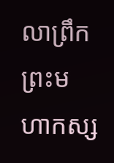លាព្រឹក ព្រះមហាកស្ស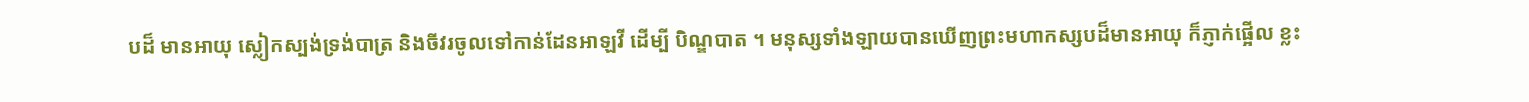បដ៏ មានអាយុ ស្លៀកស្បង់ទ្រង់បាត្រ និងចីវរចូលទៅកាន់ដែនអាឡវី ដើម្បី បិណ្ឌបាត ។ មនុស្សទាំងឡាយបានឃើញព្រះមហាកស្សបដ៏មានអាយុ ក៏ភ្ញាក់ផ្អើល ខ្លះ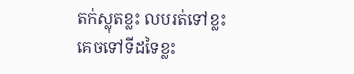តក់ស្លុតខ្លះ លបរត់ទៅខ្លះ គេចទៅទីដទៃខ្លះ